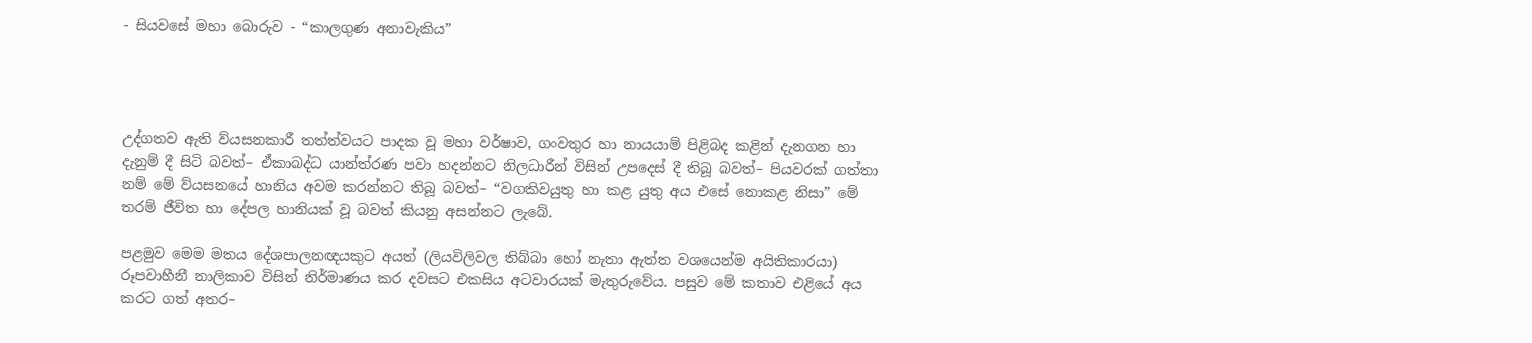- සියවසේ මහා බොරුව - “කාලගුණ අනාවැකිය”




උද්ගතව ඇති ව්යසනකාරී තත්ත්වයට පාදක වූ මහා වර්ෂාව, ගංවතුර හා නායයාම් පිළිබද කළින් දැනගන හා දැනුම් දී සිටි බවත්– ඒකාබද්ධ යාන්ත්රණ පවා හදන්නට නිලධාරීන් විසින් උපදෙස් දී තිබූ බවත්– පියවරක් ගත්තා නම් මේ ව්යසනයේ හානිය අවම කරන්නට තිබූ බවත්– “වගකිවයුතු හා කළ යුතු අය එසේ නොකළ නිසා” මේ තරම් ජීවිත හා දේපල හානියක් වූ බවත් කියනු අසන්නට ලැබේ.

පළමුව මෙම මතය දේශපාලනඥයකුට අයත් (ලියවිලිවල තිබ්බා හෝ නැතා ඇත්ත වශයෙන්ම අයිතිකාරයා) රූපවාහීනී නාලිකාව විසින් නිර්මාණය කර දවසට එකසිය අටවාරයක් මැතුරුවේය. පසුව මේ කතාව එළියේ අය කරට ගත් අතර–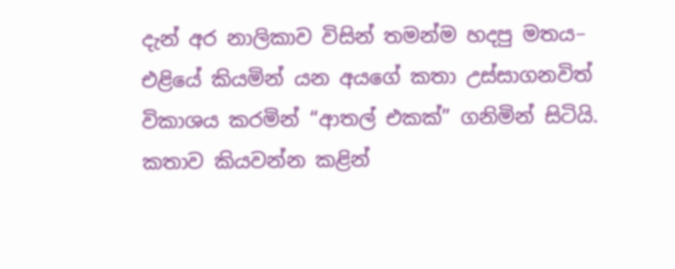දැන් අර නාලිකාව විසින් තමන්ම හදපු මතය– එළියේ කියමින් යන අයගේ කතා උස්සාගනවිත් විකාශය කරමින් “ආතල් එකක්” ගනිමින් සිටියි.
කතාව කියවන්න කළින්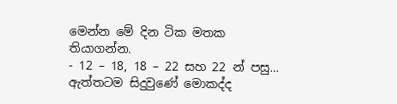මෙන්න මේ දින ටික මතක තියාගන්න.
- 12 – 18, 18 – 22 සහ 22 න් පසු...
ඇත්තටම සිදුවුණේ මොකද්ද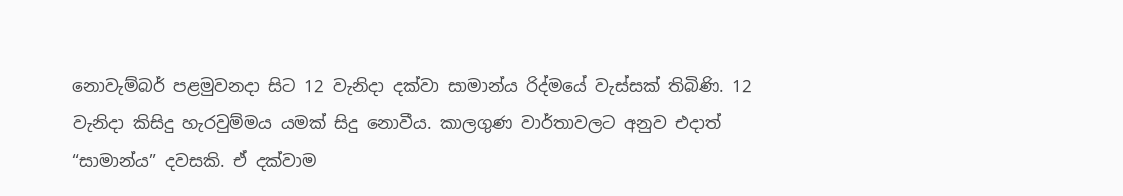නොවැම්බර් පළමුවනදා සිට 12 වැනිදා දක්වා සාමාන්ය රිද්මයේ වැස්සක් තිබිණි. 12 වැනිදා කිසිදු හැරවුම්මය යමක් සිදු නොවීය. කාලගුණ වාර්තාවලට අනුව එදාත් “සාමාන්ය” දවසකි. ඒ දක්වාම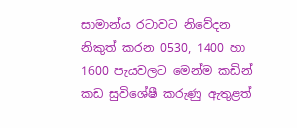සාමාන්ය රටාවට නිවේදන නිකුත් කරන 0530, 1400 හා 1600 පැයවලට මෙන්ම කඩින් කඩ සුවිශේෂී කරුණු ඇතුළත්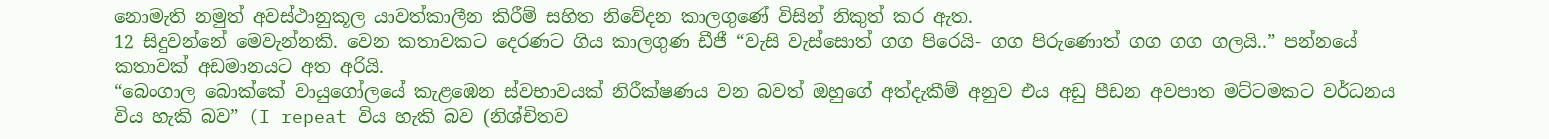නොමැති නමුත් අවස්ථානුකූල යාවත්කාලීන කිරීම් සහිත නිවේදන කාලගුණේ විසින් නිකුත් කර ඇත.
12 සිදුවන්නේ මෙවැන්නකි. වෙන කතාවකට දෙරණට ගිය කාලගුණ ඩීජී “වැසි වැස්සොත් ගග පිරෙයි- ගග පිරුණොත් ගග ගග ගලයි..” පන්නයේ කතාවක් අඩමානයට අත අරියි.
“බෙංගාල බොක්කේ වායුගෝලයේ කැළඹෙන ස්වභාවයක් නිරීක්ෂණය වන බවත් ඔහුගේ අත්දැකීම් අනුව එය අඩු පීඩන අවපාත මට්ටමකට වර්ධනය විය හැකි බව” (I repeat විය හැකි බව (නිශ්චිතව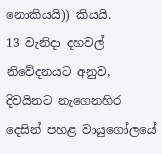නොකියයි)) කියයි.
13 වැනිදා දහවල් නිවේදනයට අනුව, දිවයිනට නැගෙනහිර දෙසින් පහළ වායුගෝලයේ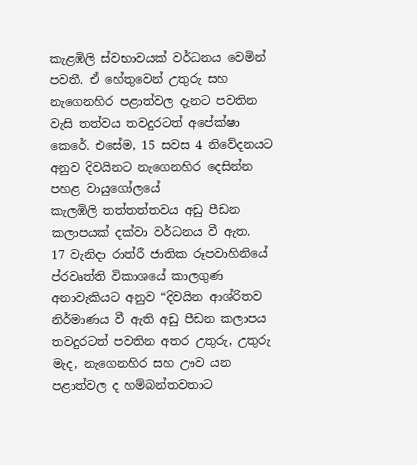කැළඹිලි ස්වභාවයක් වර්ධනය වෙමින් පවතී. ඒ හේතුවෙන් උතුරු සහ නැගෙනහිර පළාත්වල දැනට පවතින වැසි තත්වය තවදුරටත් අපේක්ෂා කෙරේ. එසේම, 15 සවස 4 නිවේදනයට අනුව දිවයිනට නැගෙනහිර දෙසින්න පහළ වායුගෝලයේ
කැලඹිලි තත්තත්තවය අඩු පීඩන කලාපයක් දක්වා වර්ධනය වී ඇත.
17 වැනිදා රාත්රී ජාතික රූපවාහිනියේ ප්රවෘත්ති විකාශයේ කාලගුණ අනාවැකියට අනුව “දිවයින ආශ්රිතව නිර්මාණය වී ඇති අඩු පීඩන කලාපය තවදුරටත් පවතින අතර උතුරු, උතුරු මැද, නැගෙනහිර සහ ඌව යන පළාත්වල ද හම්බන්තවතාට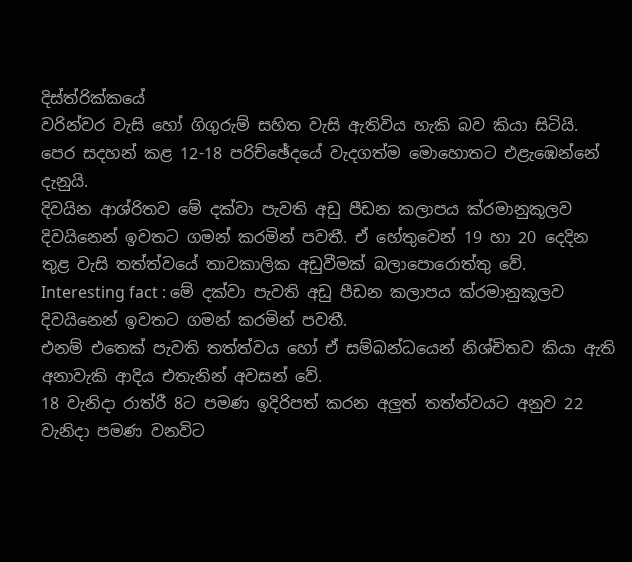දිස්ත්රික්කයේ
වරින්වර වැසි හෝ ගිගුරුම් සහිත වැසි ඇතිවිය හැකි බව කියා සිටියි.
පෙර සදහන් කළ 12-18 පරිච්ඡේදයේ වැදගත්ම මොහොතට එළැඹෙන්නේ දැනුයි.
දිවයින ආශ්රිතව මේ දක්වා පැවති අඩු පීඩන කලාපය ක්රමානුකූලව දිවයිනෙන් ඉවතට ගමන් කරමින් පවතී. ඒ හේතුවෙන් 19 හා 20 දෙදින තුළ වැසි තත්ත්වයේ තාවකාලික අඩුවීමක් බලාපොරොත්තු වේ.
Interesting fact : මේ දක්වා පැවති අඩු පීඩන කලාපය ක්රමානුකූලව දිවයිනෙන් ඉවතට ගමන් කරමින් පවතී.
එනම් එතෙක් පැවති තත්ත්වය හෝ ඒ සම්බන්ධයෙන් නිශ්චිතව කියා ඇති අනාවැකි ආදිය එතැනින් අවසන් වේ.
18 වැනිදා රාත්රී 8ට පමණ ඉදිරිපත් කරන අලුත් තත්ත්වයට අනුව 22 වැනිදා පමණ වනවිට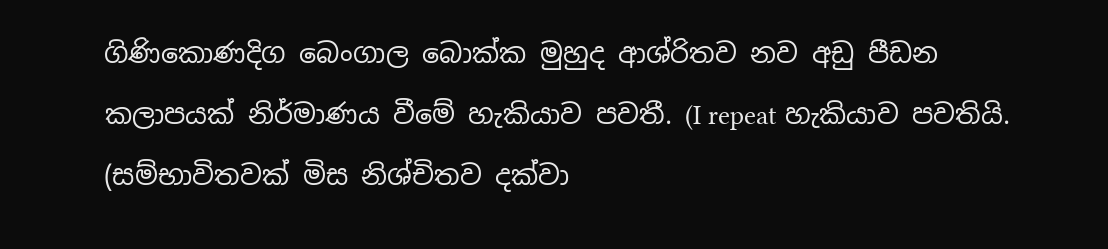ගිණිකොණදිග බෙංගාල බොක්ක මුහුද ආශ්රිතව නව අඩු පීඩන කලාපයක් නිර්මාණය වීමේ හැකියාව පවතී. (I repeat හැකියාව පවතියි. (සම්භාවිතවක් මිස නිශ්චිතව දක්වා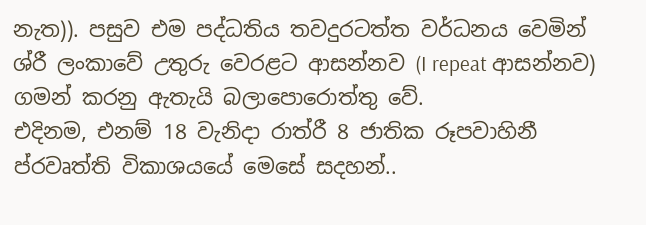නැත)). පසුව එම පද්ධතිය තවදුරටත්ත වර්ධනය වෙමින් ශ්රී ලංකාවේ උතුරු වෙරළට ආසන්නව (I repeat ආසන්නව) ගමන් කරනු ඇතැයි බලාපොරොත්තු වේ.
එදිනම, එනම් 18 වැනිදා රාත්රී 8 ජාතික රූපවාහිනී ප්රවෘත්ති විකාශයයේ මෙසේ සදහන්..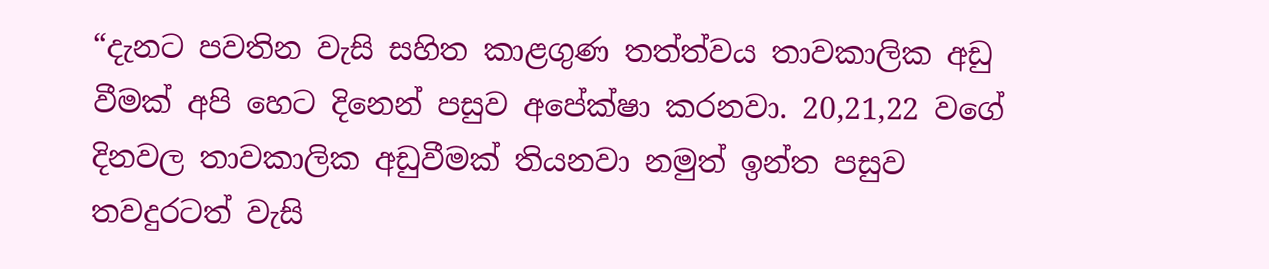“දැනට පවතින වැසි සහිත කාළගුණ තත්ත්වය තාවකාලික අඩු වීමක් අපි හෙට දිනෙන් පසුව අපේක්ෂා කරනවා. 20,21,22 වගේ දිනවල තාවකාලික අඩුවීමක් තියනවා නමුත් ඉන්ත පසුව තවදුරටත් වැසි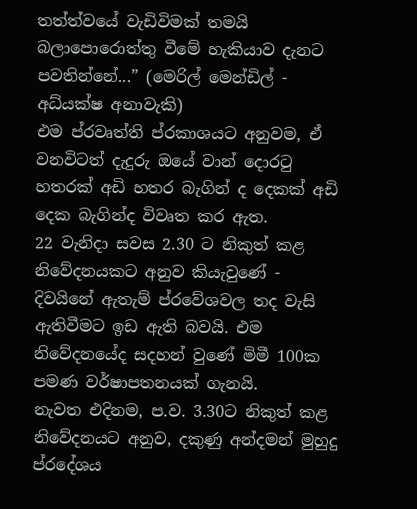තත්ත්වයේ වැඩිවිමක් තමයි බලාපොරොත්තු වීමේ හැකියාව දැනට පවතින්නේ...” (මෙරිල් මෙන්ඩිල් - අධ්යක්ෂ අනාවැකි)
එම ප්රවෘත්ති ප්රකාශයට අනුවම, ඒ වනවිටත් දැදුරු ඔයේ වාන් දොරටු හතරක් අඩි හතර බැගින් ද දෙකක් අඩි දෙක බැගින්ද විවෘත කර ඇත.
22 වැනිදා සවස 2.30 ට නිකුත් කළ නිවේදනයකට අනුව කියැවුණේ - දිවයිනේ ඇතැම් ප්රවේශවල තද වැසි ඇතිවීමට ඉඩ ඇති බවයි. එම නිවේදනයේද සදහන් වුණේ මිමී 100ක පමණ වර්ෂාපතනයක් ගැනයි.
නැවත එදිනම, ප.ව. 3.30ට නිකුත් කළ නිවේදනයට අනුව, දකුණු අන්දමන් මුහුදු ප්රදේශය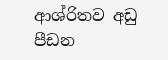ආශ්රිතව අඩු පීඩන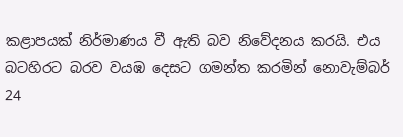කළාපයක් නිර්මාණය වී ඇති බව නිවේදනය කරයි. එය බටහිරට බරව වයඹ දෙසට ගමන්ත කරමින් නොවැම්බර් 24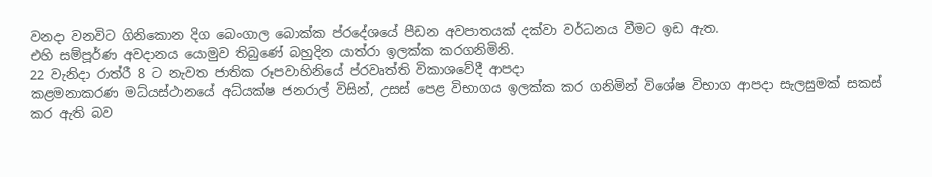වනදා වනවිට ගිනිකොන දිග බෙංගාල බොක්ක ප්රදේශයේ පීඩන අවපාතයක් දක්වා වර්ධනය වීමට ඉඩ ඇත.
එහි සම්පූර්ණ අවදානය යොමුව තිබුණේ බහුදින යාත්රා ඉලක්ක කරගනිමිනි.
22 වැනිදා රාත්රී 8 ට නැවත ජාතික රූපවාහිනියේ ප්රවෘත්ති විකාශවේදී ආපදා
කළමනාකරණ මධ්යස්ථානයේ අධ්යක්ෂ ජනරාල් විසින්, උසස් පෙළ විභාගය ඉලක්ක කර ගනිමින් විශේෂ විභාග ආපදා සැලසුමක් සකස් කර ඇති බව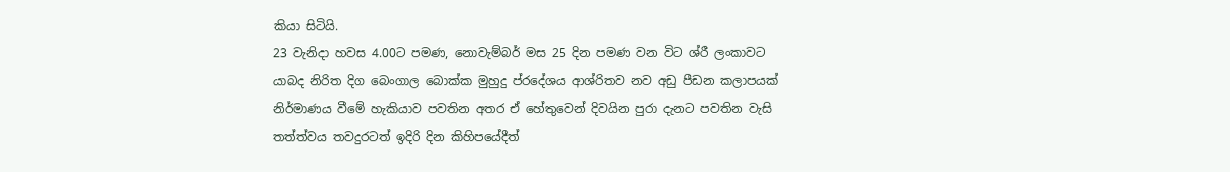කියා සිටියි.
23 වැනිදා හවස 4.00ට පමණ, නොවැම්බර් මස 25 දින පමණ වන විට ශ්රී ලංකාවට යාබද නිරිත දිග බෙංගාල බොක්ක මුහුදු ප්රදේශය ආශ්රිතව නව අඩු පීඩන කලාපයක් නිර්මාණය වීමේ හැකියාව පවතින අතර ඒ හේතුවෙන් දිවයින පුරා දැනට පවතින වැසි තත්ත්වය තවදුරටත් ඉදිරි දින කිහිපයේදීත්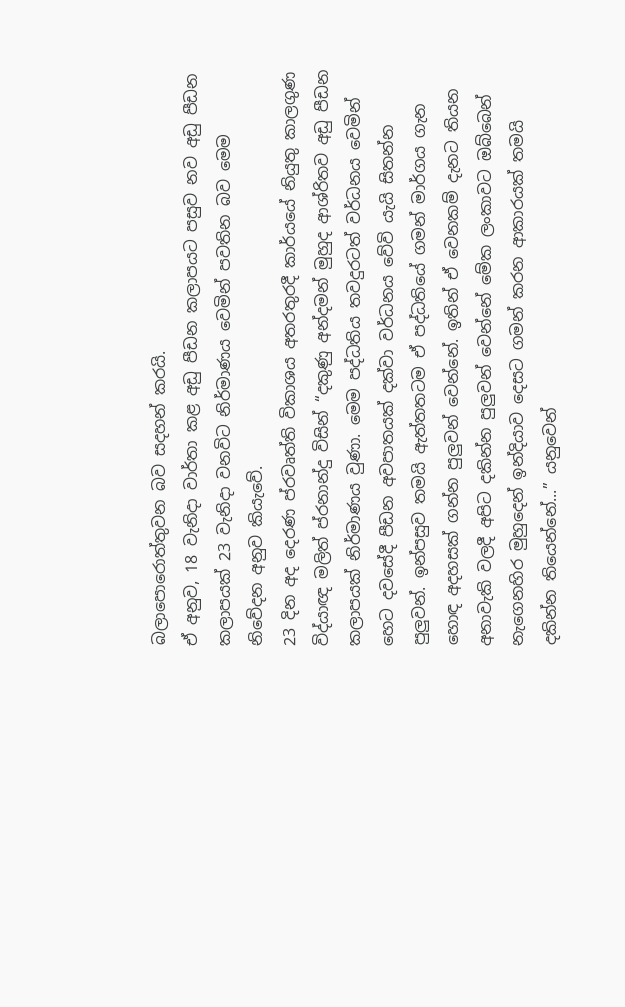බලාපොරොත්තුවන බව සදහන් කරයි.
ඒ අනුව, 18 වැනිදා වාර්තා කළ අඩු පීඩන කලාපයට පසුව නව අඩු පීඩන කලාපයක් 23 වැනිදා වනවිට නිර්මාණය වෙමින් පවතින බව මෙම නිවේදන අනුව කියැවේ.
23 දින අද දෙරණ ප්රවෘත්ති විකාශය අතරතුරදී කාර්යයේ නියුතු කාලගුණ විද්යාඥ මලිත් ප්රනාන්දු විසින් “දකුණු අන්දමන් මුහුද ආශ්රිතව අඩු පීඩන කලාපයක් නිර්මාණය වුණා. මෙම පද්ධතිය තවදුරටත් වර්ධනය වෙමින් හෙට දවසේදී පීඩන අවපාතයක් දක්වා වර්ධනය වේවි යැයි සිතන්න පුලුවන්. ඉන්පසුව තමයි ඇත්තතටම ඒ පද්ධතියේ ගමන් මාර්ගය ගැන හොඳ අදහසක් ගන්න පුලුවන් වෙන්නේ. ඉතින් ඒ වෙනකම් දැනට තියන අනාවැකි වලදී අපිට දකින්න පුලුවන් වෙන්නේ මේක ලංකාවට ඔබ්බෙන් නැගෙනහිර මුහුදෙන් ඉන්දියාව දෙසට ගමන් කරන ආකාරයක් තමයි දකින්න තියෙන්නේ...” යනුවෙන්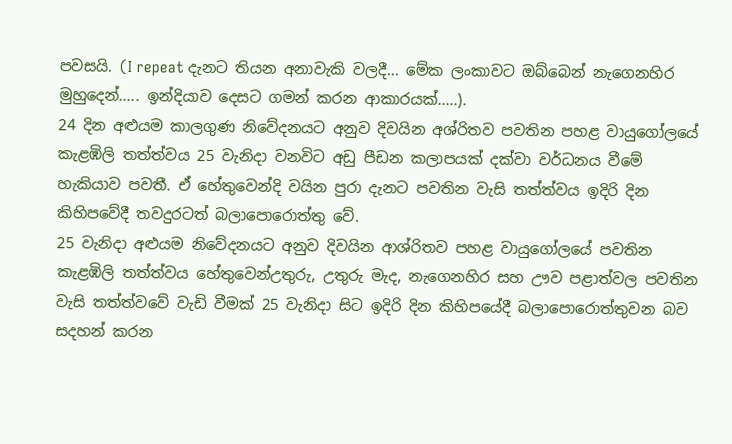පවසයි. (I repeat දැනට තියන අනාවැකි වලදී... මේක ලංකාවට ඔබ්බෙන් නැගෙනහිර මුහුදෙන්..... ඉන්දියාව දෙසට ගමන් කරන ආකාරයක්.....).
24 දින අළුයම කාලගුණ නිවේදනයට අනුව දිවයින අශ්රිතව පවතින පහළ වායුගෝලයේ කැළඹිලි තත්ත්වය 25 වැනිදා වනවිට අඩු පීඩන කලාපයක් දක්වා වර්ධනය වීමේ හැකියාව පවතී. ඒ හේතුවෙන්දි වයින පුරා දැනට පවතින වැසි තත්ත්වය ඉදිරි දින කිහිපවේදී තවදුරටත් බලාපොරොත්තු වේ.
25 වැනිදා අළුයම නිවේදනයට අනුව දිවයින ආශ්රිතව පහළ වායුගෝලයේ පවතින කැළඹිලි තත්ත්වය හේතුවෙන්උතුරු, උතුරු මැද, නැගෙනහිර සහ ඌව පළාත්වල පවතින වැසි තත්ත්වවේ වැඩි වීමක් 25 වැනිදා සිට ඉදිරි දින කිහිපයේදී බලාපොරොත්තුවන බව සදහන් කරන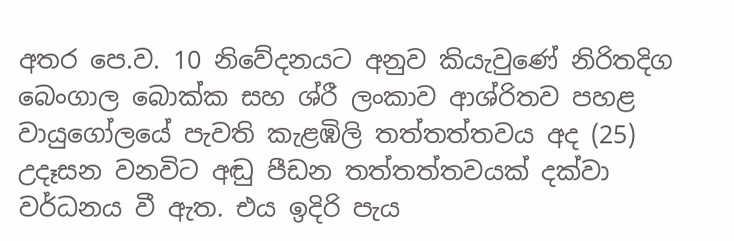අතර පෙ.ව. 10 නිවේදනයට අනුව කියැවුණේ නිරිතදිග බෙංගාල බොක්ක සහ ශ්රී ලංකාව ආශ්රිතව පහළ වායුගෝලයේ පැවති කැළඹිලි තත්තත්තවය අද (25) උදෑසන වනවිට අඬු පීඩන තත්තත්තවයක් දක්වා වර්ධනය වී ඇත. එය ඉදිරි පැය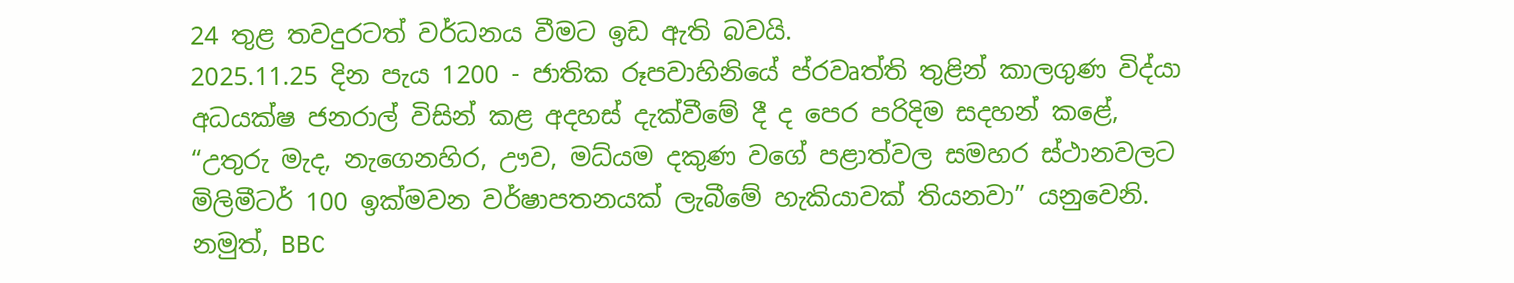24 තුළ තවදුරටත් වර්ධනය වීමට ඉඩ ඇති බවයි.
2025.11.25 දින පැය 1200 - ජාතික රූපවාහිනියේ ප්රවෘත්ති තුළින් කාලගුණ විද්යා
අධයක්ෂ ජනරාල් විසින් කළ අදහස් දැක්වීමේ දී ද පෙර පරිදිම සදහන් කළේ, “උතුරු මැද, නැගෙනහිර, ඌව, මධ්යම දකුණ වගේ පළාත්වල සමහර ස්ථානවලට මිලිමීටර් 100 ඉක්මවන වර්ෂාපතනයක් ලැබීමේ හැකියාවක් තියනවා” යනුවෙනි.
නමුත්, BBC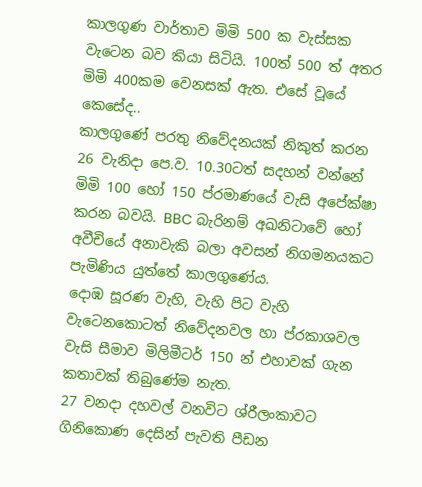කාලගුණ වාර්තාව මිමි 500 ක වැස්සක වැටෙන බව කියා සිටියි. 100ත් 500 ත් අතර මිමි 400කම වෙනසක් ඇත. එසේ වූයේ කෙසේද..
කාලගුණේ පරතු නිවේදනයක් නිකුත් කරන 26 වැනිදා පෙ.ව. 10.30ටත් සදහන් වන්නේ මිමි 100 හෝ 150 ප්රමාණයේ වැසි අපේක්ෂා කරන බවයි. BBC බැරිනම් අඛනිටාවේ හෝ අවීචියේ අනාවැකි බලා අවසන් නිගමනයකට පැමිණිය යුත්තේ කාලගුණේය.
දොඹ සූරණ වැහි, වැහි පිට වැහි වැටෙනකොටත් නිවේදනවල හා ප්රකාශවල වැසි සීමාව මිලිමීටර් 150 න් එහාවක් ගැන කතාවක් තිබුණේම නැත.
27 වනදා දහවල් වනවිට ශ්රීලංකාවට ගිනිකොණ දෙසින් පැවති පීඩන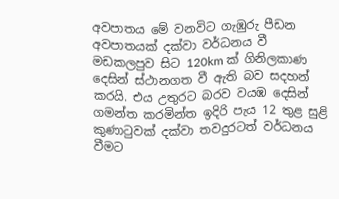අවපාතය මේ වනවිට ගැඹුරු පීඩන අවපාතයක් දක්වා වර්ධනය වී මඩකලපුව සිට 120km ක් ගිනිලකාණ දෙසින් ස්ථානගත වී ඇති බව සදහන් කරයි. එය උතුරට බරව වයඹ දෙසින් ගමන්ත කරමින්ත ඉදිරි පැය 12 තුළ සුළි කුණාටුවක් දක්වා තවදුරටත් වර්ධනය වීමට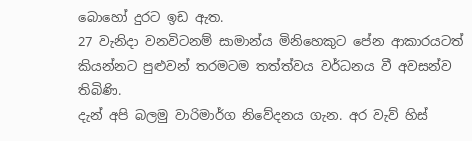බොහෝ දුරට ඉඩ ඇත.
27 වැනිදා වනවිටනම් සාමාන්ය මිනිහෙකුට පේන ආකාරයටත් කියන්නට පුළුවන් තරමටම තත්ත්වය වර්ධනය වී අවසන්ව තිබිණි.
දැන් අපි බලමු වාරිමාර්ග නිවේදනය ගැන. අර වැව් හිස්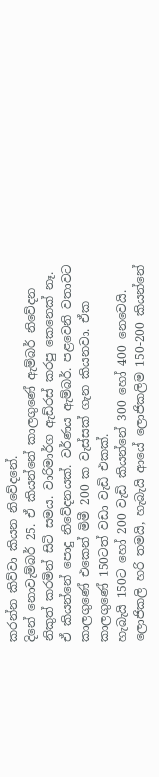කරන්න කිව්වා කියන නිවේදනේ.
දිනේ නොවැම්බර් 25. ඒ කියන්නේ කාලගුණේ ඇම්බර් නිවේදන නිකුත් කරමින් සිටි සමය. වාරිමාර්ග ඇඩ්රස් කරපු කෙනෙක් නෑ. ඒ කියන්නේ පොදු නිවේදනයක්. වර්ණය ඇම්බර්. පළවෙනි වතාවට කාලගුණේ එකෙන් මිමී 200 ක වැස්සක් ගැන කියනවා. ඒක කාලගුණේ 150ටත් වඩා වැඩි එකක්.
හැබැයි 150ට හෝ 200 වැඩි කියන්නේ 300 හෝ 400 නෙවෙයි. ලොජිකලි හරි තමයි, හැබැයි ආයේ ලොජිකලිම 150-200 කියන්නේ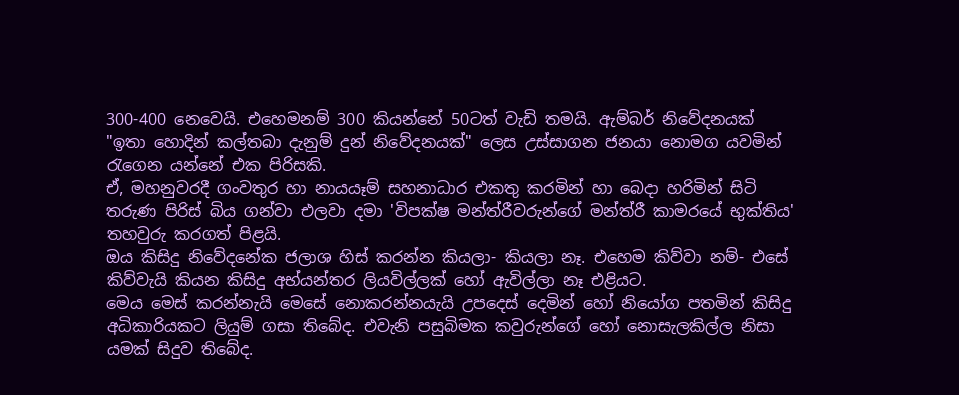300-400 නෙවෙයි. එහෙමනම් 300 කියන්නේ 50ටත් වැඩි තමයි. ඇම්බර් නිවේදනයක් "ඉතා හොදින් කල්තබා දැනුම් දුන් නිවේදනයක්" ලෙස උස්සාගන ජනයා නොමග යවමින් රැගෙන යන්නේ එක පිරිසකි.
ඒ, මහනුවරදී ගංවතුර හා නායයෑම් සහනාධාර එකතු කරමින් හා බෙදා හරිමින් සිටි තරුණ පිරිස් බිය ගන්වා එලවා දමා 'විපක්ෂ මන්ත්රීවරුන්ගේ මන්ත්රී කාමරයේ භුක්තිය' තහවුරු කරගත් පිළයි.
ඔය කිසිදු නිවේදනේක ජලාශ හිස් කරන්න කියලා- කියලා නෑ. එහෙම කිව්වා නම්- එසේ කිව්වැයි කියන කිසිදු අභ්යන්තර ලියවිල්ලක් හෝ ඇවිල්ලා නෑ එළියට.
මෙය මෙස් කරන්නැයි මෙසේ නොකරන්නයැයි උපදෙස් දෙමින් හෝ නියෝග පතමින් කිසිදු අධිකාරියකට ලියුම් ගසා තිබේද. එවැනි පසුබිමක කවුරුන්ගේ හෝ නොසැලකිල්ල නිසා යමක් සිදුව තිබේද.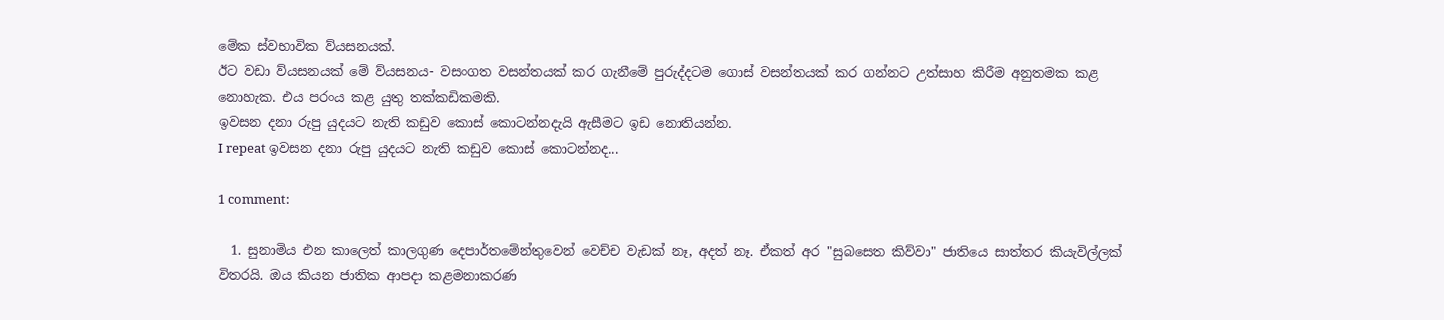මේක ස්වභාවික ව්යසනයක්.
ඊට වඩා ව්යසනයක් මේ ව්යසනය- වසංගත වසන්තයක් කර ගැනීමේ පුරුද්දටම ගොස් වසන්තයක් කර ගන්නට උත්සාහ කිරීම අනුතමක කළ නොහැක. එය පරංය කළ යුතු තක්කඩිකමකි.
ඉවසන දනා රුපු යුදයට නැති කඩුව කොස් කොටන්නදැයි ඇසීමට ඉඩ නොතියන්න.
I repeat ඉවසන දනා රුපු යුදයට නැති කඩුව කොස් කොටන්නද...

1 comment:

  1. සුනාමිය එන කාලෙත් කාලගුණ දෙපාර්තමේන්තුවෙන් වෙච්ච වැඩක් නෑ, අදත් නෑ. ඒකත් අර "සුබසෙත කිව්වා" ජාතියෙ සාත්තර කියැවිල්ලක් විතරයි. ඔය කියන ජාතික ආපදා කළමනාකරණ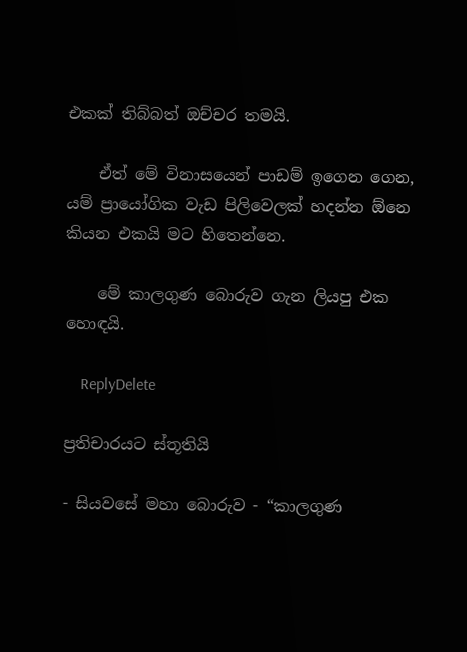එකක් තිබ්බත් ඔච්චර තමයි.

    ඒත් මේ විනාසයෙන් පාඩම් ඉගෙන ගෙන, යම් ප්‍රායෝගික වැඩ පිලිවෙලක් හදන්න ඕනෙ කියන එකයි මට හිතෙන්නෙ.

    මේ කාලගුණ බොරුව ගැන ලියපු එක හොඳයි.

    ReplyDelete

ප්‍රතිචාරයට ස්තූතියි

- සියවසේ මහා බොරුව - “කාලගුණ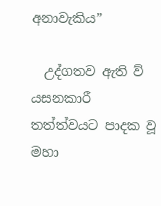අනාවැකිය”

  උද්ගතව ඇති ව් ‍ යසනකාරී තත්ත්වයට පාදක වූ මහා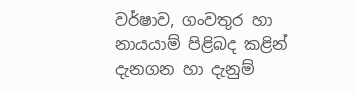වර්ෂාව, ගංවතුර හා නායයාම් පිළිබද කළින් දැනගන හා දැනුම්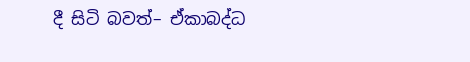දී සිටි බවත්– ඒකාබද්ධ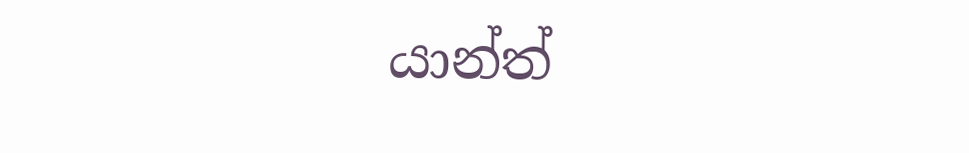යාන්ත් ‍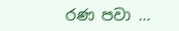රණ පවා ...